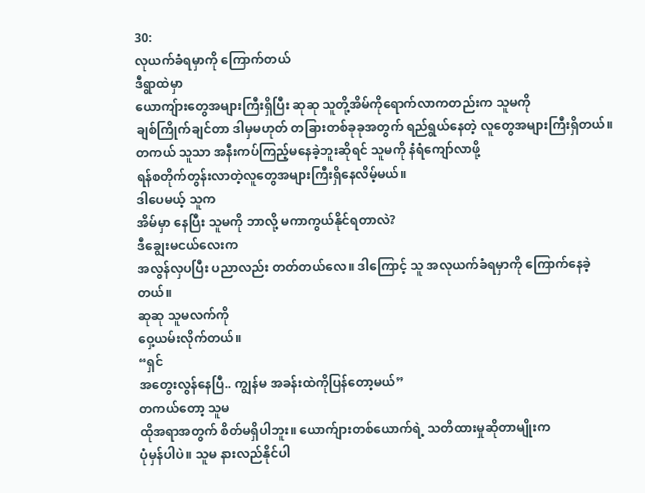30:
လုယက်ခံရမှာကို ကြောက်တယ်
ဒီရွာထဲမှာ
ယောကျ်ားတွေအများကြီးရှိပြီး ဆုဆု သူတို့အိမ်ကိုရောက်လာကတည်းက သူမကို
ချစ်ကြိုက်ချင်တာ ဒါမှမဟုတ် တခြားတစ်ခုခုအတွက် ရည်ရွယ်နေတဲ့ လူတွေအများကြီးရှိတယ်။
တကယ် သူသာ အနီးကပ်ကြည့်မနေခဲ့ဘူးဆိုရင် သူမကို နံရံကျော်လာဖို့
ရန်စတိုက်တွန်းလာတဲ့လူတွေအများကြီးရှိနေလိမ့်မယ်။
ဒါပေမယ့် သူက
အိမ်မှာ နေပြီး သူမကို ဘာလို့ မကာကွယ်နိုင်ရတာလဲ?
ဒီချွေးမငယ်လေးက
အလွန်လှပပြီး ပညာလည်း တတ်တယ်လေ။ ဒါကြောင့် သူ အလုယက်ခံရမှာကို ကြောက်နေခဲ့တယ်။
ဆုဆု သူမလက်ကို
ဝှေ့ယမ်းလိုက်တယ်။
“ရှင်
အတွေးလွန်နေပြီ.. ကျွန်မ အခန်းထဲကိုပြန်တော့မယ်”
တကယ်တော့ သူမ
ထိုအရာအတွက် စိတ်မရှိပါဘူး။ ယောက်ျားတစ်ယောက်ရဲ့ သတိထားမှုဆိုတာမျိုးက
ပုံမှန်ပါပဲ။ သူမ နားလည်နိုင်ပါ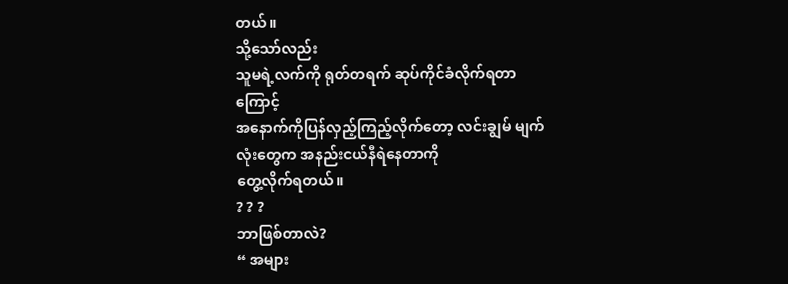တယ်။
သို့သော်လည်း
သူမရဲ့လက်ကို ရုတ်တရက် ဆုပ်ကိုင်ခံလိုက်ရတာကြောင့်
အနောက်ကိုပြန်လှည့်ကြည့်လိုက်တော့ လင်းချွမ် မျက်လုံးတွေက အနည်းငယ်နီရဲနေတာကို
တွေ့လိုက်ရတယ်။
? ? ?
ဘာဖြစ်တာလဲ?
“ အများ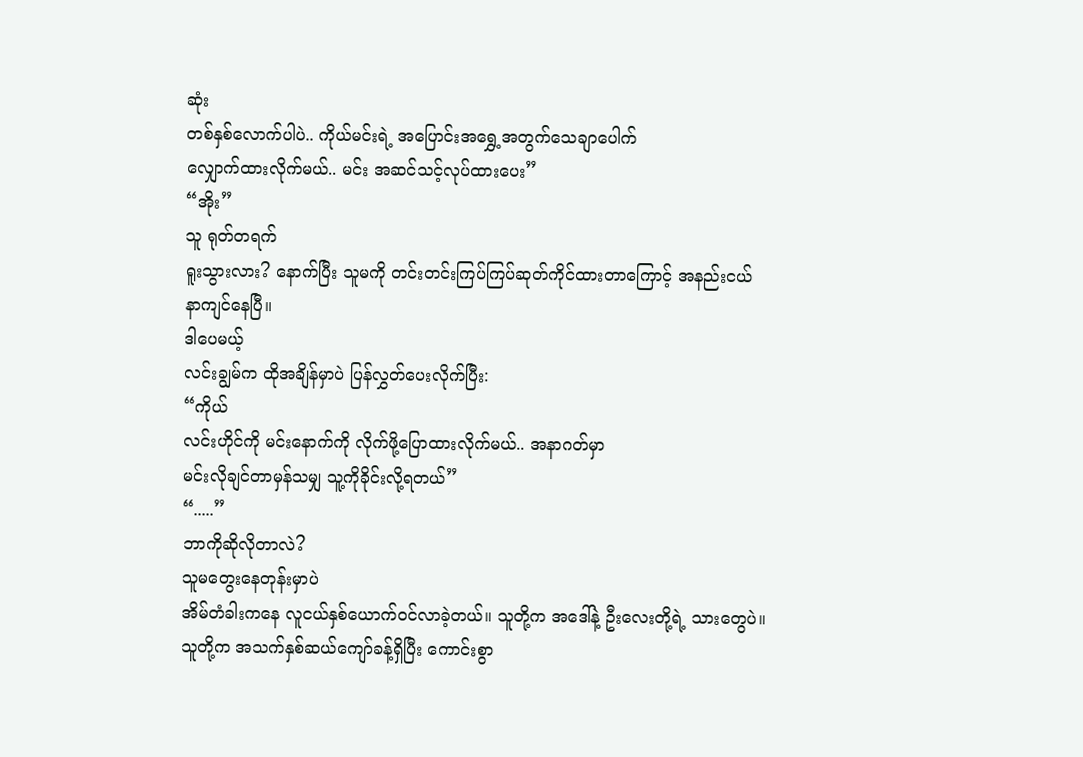ဆုံး
တစ်နှစ်လောက်ပါပဲ.. ကိုယ်မင်းရဲ့ အပြောင်းအရွှေ့အတွက်သေချာပေါက်
လျှောက်ထားလိုက်မယ်.. မင်း အဆင်သင့်လုပ်ထားပေး”
“အိုး”
သူ ရုတ်တရက်
ရူးသွားလား? နောက်ပြီး သူမကို တင်းတင်းကြပ်ကြပ်ဆုတ်ကိုင်ထားတာကြောင့် အနည်းငယ်
နာကျင်နေပြီ။
ဒါပေမယ့်
လင်းချွမ်က ထိုအချိန်မှာပဲ ပြန်လွှတ်ပေးလိုက်ပြီး:
“ကိုယ်
လင်းဟိုင်ကို မင်းနောက်ကို လိုက်ဖို့ပြောထားလိုက်မယ်.. အနာဂတ်မှာ
မင်းလိုချင်တာမှန်သမျှ သူ့ကိုခိုင်းလို့ရတယ်”
“.....”
ဘာကိုဆိုလိုတာလဲ?
သူမတွေးနေတုန်းမှာပဲ
အိမ်တံခါးကနေ လူငယ်နှစ်ယောက်ဝင်လာခဲ့တယ်။ သူတို့က အဒေါ်နဲ့ ဦးလေးတို့ရဲ့ သားတွေပဲ။
သူတို့က အသက်နှစ်ဆယ်ကျော်ခန့်ရှိပြီး ကောင်းစွာ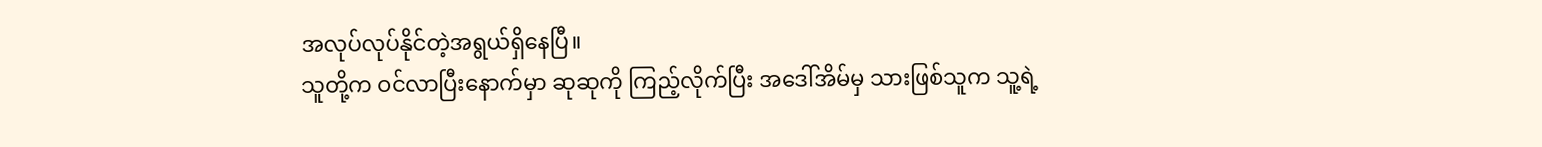အလုပ်လုပ်နိုင်တဲ့အရွယ်ရှိနေပြီ။
သူတို့က ဝင်လာပြီးနောက်မှာ ဆုဆုကို ကြည့်လိုက်ပြီး အဒေါ်အိမ်မှ သားဖြစ်သူက သူ့ရဲ့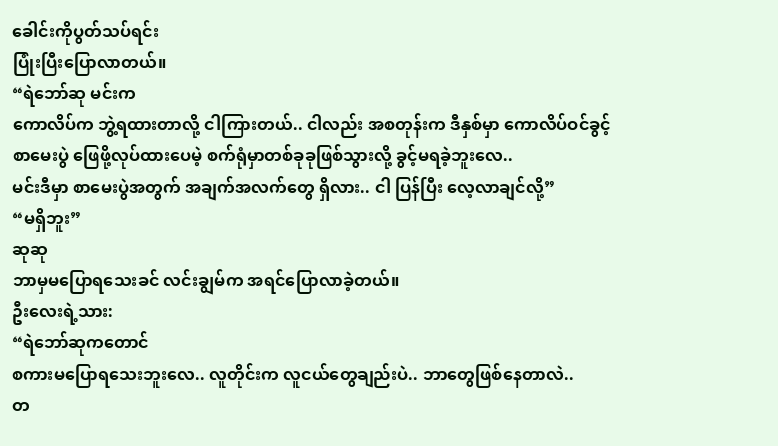ခေါင်းကိုပွတ်သပ်ရင်း
ပြုံးပြီးပြောလာတယ်။
“ရဲဘော်ဆု မင်းက
ကောလိပ်က ဘွဲ့ရထားတာလို့ ငါကြားတယ်.. ငါလည်း အစတုန်းက ဒီနှစ်မှာ ကောလိပ်ဝင်ခွင့်
စာမေးပွဲ ဖြေဖို့လုပ်ထားပေမဲ့ စက်ရုံမှာတစ်ခုခုဖြစ်သွားလို့ ခွင့်မရခဲ့ဘူးလေ..
မင်းဒီမှာ စာမေးပွဲအတွက် အချက်အလက်တွေ ရှိလား.. ငါ ပြန်ပြီး လေ့လာချင်လို့”
“မရှိဘူး”
ဆုဆု
ဘာမှမပြောရသေးခင် လင်းချွမ်က အရင်ပြောလာခဲ့တယ်။
ဦးလေးရဲ့သား:
“ရဲဘော်ဆုကတောင်
စကားမပြောရသေးဘူးလေ.. လူတိုင်းက လူငယ်တွေချည်းပဲ.. ဘာတွေဖြစ်နေတာလဲ..
တ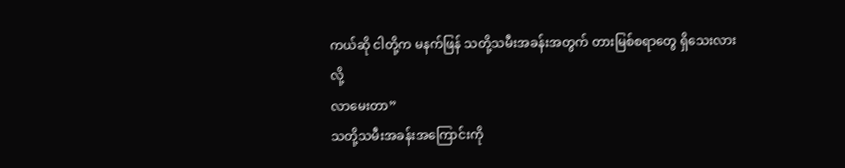ကယ်ဆို ငါတို့က မနက်ဖြန် သတို့သမီးအခန်းအတွက် တားမြစ်စရာတွေ ရှိသေးလားလို့
လာမေးတာ”
သတို့သမီးအခန်းအကြောင်းကို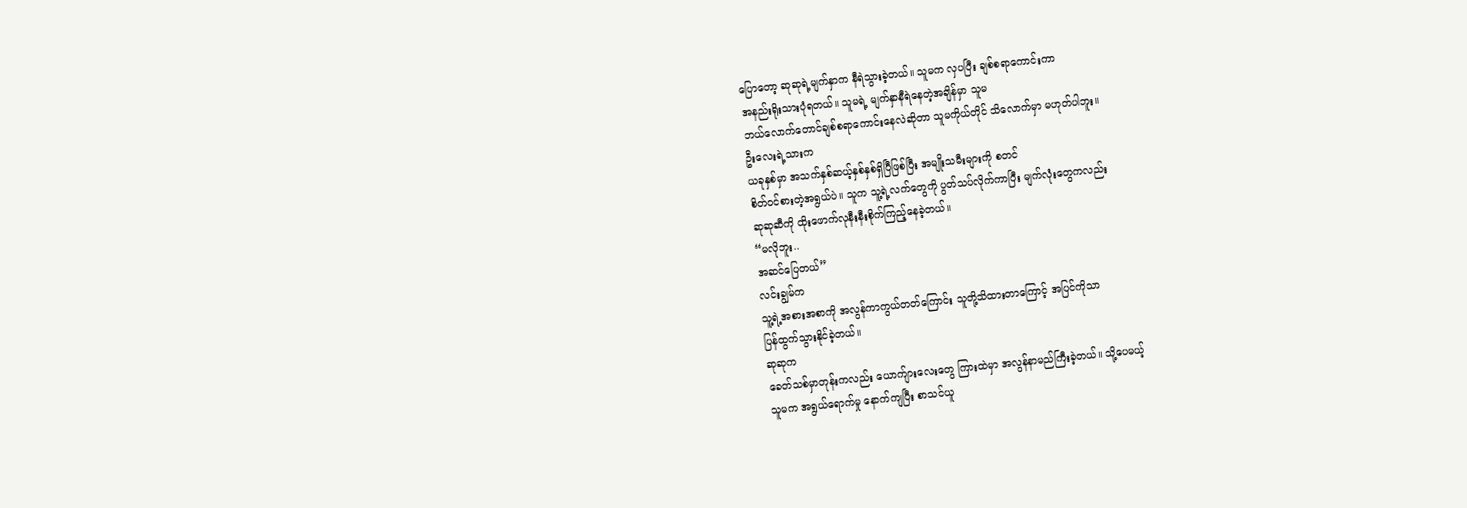ပြောတော့ ဆုဆုရဲ့မျက်နှာက နီရဲသွားခဲ့တယ်။ သူမက လှပပြီး ချစ်စရာကောင်းကာ
အနည်းရိုးသားပုံရတယ်။ သူမရဲ့ မျက်နှာနီရဲနေတဲ့အချိန်မှာ သူမ
ဘယ်လောက်တောင်ချစ်စရာကောင်းနေလဲဆိုတာ သူမကိုယ်တိုင် သိလောက်မှာ မဟုတ်ပါဘူး။
ဦးလေးရဲ့သားက
ယခုနှစ်မှာ အသက်နှစ်ဆယ့်နှစ်နှစ်ရှိပြီဖြစ်ပြီး အမျိုးသမီးများကို စတင်
စိတ်ဝင်စားတဲ့အရွယ်ပဲ။ သူက သူ့ရဲ့လက်တွေကို ပွတ်သပ်လိုက်ကာပြီး မျက်လုံးတွေကလည်း
ဆုဆုဆီကို ထိုးဖောက်လုနီးနီးစိုက်ကြည့်နေခဲ့တယ်။
“မလိုဘူး..
အဆင်ပြေတယ်”
လင်းချွမ်က
သူ့ရဲ့အစားအစာကို အလွန်ကာကွယ်တတ်ကြောင်း သူတို့သိထားတာကြောင့် အပြင်ကိုသာ
ပြန်ထွက်သွားနိုင်ခဲ့တယ်။
ဆုဆုက
ခေတ်သစ်မှာတုန်းကလည်း ယောက်ျားလေးတွေ ကြားထဲမှာ အလွန်နာမည်ကြီးခဲ့တယ်။ သို့ပေမယ့်
သူမက အရွယ်ရောက်မှု နောက်ကျပြီး စာသင်ယူ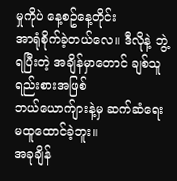မှုကိုပဲ နေ့စဥ်နေ့တိုင်း
အာရုံစိုက်ခဲ့တယ်လေ။ ဒီလိုနဲ့ ဘွဲ့ရပြီးတဲ့ အချိန်မှာတောင် ချစ်သူရည်းစားအဖြစ်
ဘယ်ယောက်ျားနဲ့မှ ဆက်ဆံရေး မထူထောင်ခဲ့ဘူး။
အခုချိန်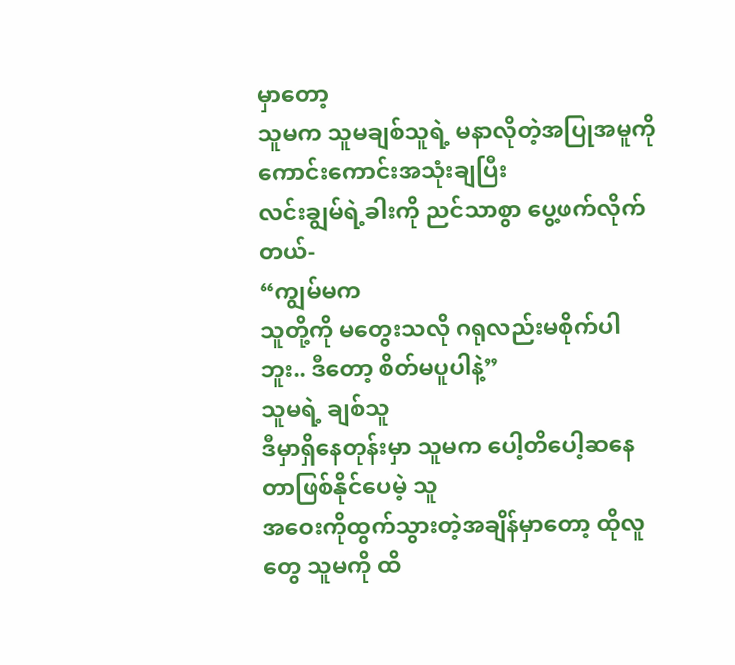မှာတော့
သူမက သူမချစ်သူရဲ့ မနာလိုတဲ့အပြုအမူကို ကောင်းကောင်းအသုံးချပြီး
လင်းချွမ်ရဲ့ခါးကို ညင်သာစွာ ပွေ့ဖက်လိုက်တယ်-
“ကျွမ်မက
သူတို့ကို မတွေးသလို ဂရုလည်းမစိုက်ပါဘူး.. ဒီတော့ စိတ်မပူပါနဲ့”
သူမရဲ့ ချစ်သူ
ဒီမှာရှိနေတုန်းမှာ သူမက ပေါ့တိပေါ့ဆနေတာဖြစ်နိုင်ပေမဲ့ သူ
အဝေးကိုထွက်သွားတဲ့အချိန်မှာတော့ ထိုလူတွေ သူမကို ထိ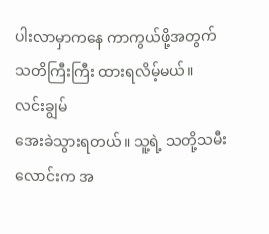ပါးလာမှာကနေ ကာကွယ်ဖို့အတွက်
သတိကြီးကြီး ထားရလိမ့်မယ်။
လင်းချွမ်
အေးခဲသွားရတယ်။ သူ့ရဲ့ သတို့သမီးလောင်းက အ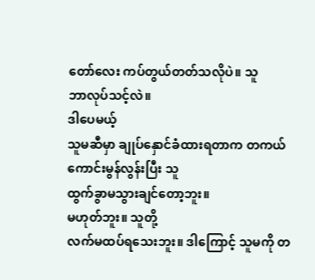တော်လေး ကပ်တွယ်တတ်သလိုပဲ။ သူ
ဘာလုပ်သင့်လဲ။
ဒါပေမယ့်
သူမဆီမှာ ချုပ်နှောင်ခံထားရတာက တကယ် ကောင်းမွန်လွန်းပြီး သူ
ထွက်ခွာမသွားချင်တော့ဘူး။
မဟုတ်ဘူး။ သူတို့
လက်မထပ်ရသေးဘူး။ ဒါကြောင့် သူမကို တ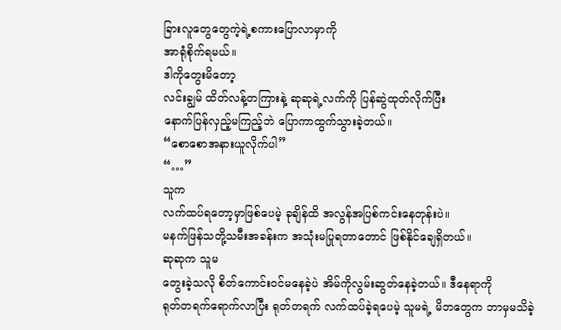ခြားလူတွေတွေကဲ့ရဲ့စကားပြောလာမှာကို
အာရုံစိုက်ရမယ်။
ဒါကိုတွေးမိတော့
လင်းချွမ် ထိတ်လန့်တကြားနဲ့ ဆုဆုရဲ့လက်ကို ပြန်ဆွဲထုတ်လိုက်ပြီး
နောက်ပြန်လှည့်မကြည့်ဘဲ ပြောကာထွက်သွားခဲ့တယ်။
“စောစောအနားယူလိုက်ပါ”
“…”
သူက
လက်ထပ်ရတော့မှာဖြစ်ပေမဲ့ ခုချိန်ထိ အလွန်အပြစ်ကင်းနေတုန်းပဲ။
မနက်ဖြန်သတို့သမီးအခန်းက အသုံးမပြုရတာတောင် ဖြစ်နိုင်ချေရှိတယ်။
ဆုဆုက သူမ
တွေးခဲ့သလို စိတ်ကောင်း၀င်မနေခဲ့ပဲ အိမ်ကိုလွမ်းဆွတ်နေခဲ့တယ်။ ဒီနေရာကို
ရုတ်တရက်ရောက်လာပြီး ရုတ်တရက် လက်ထပ်ခဲ့ရပေမဲ့ သူမရဲ့ မိဘတွေက ဘာမှမသိခဲ့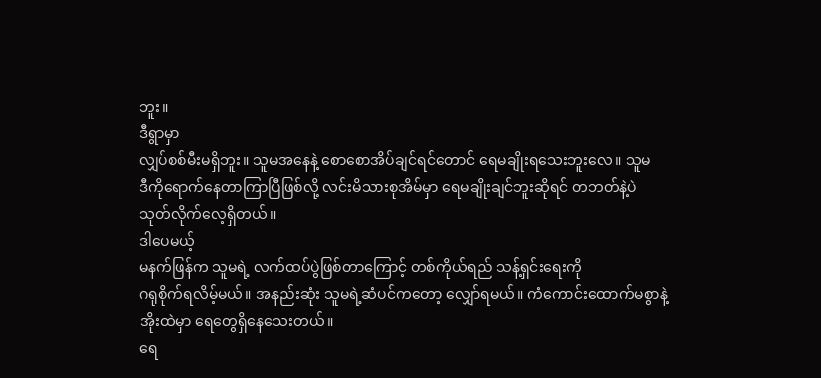ဘူး။
ဒီရွာမှာ
လျှပ်စစ်မီးမရှိဘူး။ သူမအနေနဲ့ စောစောအိပ်ချင်ရင်တောင် ရေမချိုးရသေးဘူးလေ။ သူမ
ဒီကိုရောက်နေတာကြာပြီဖြစ်လို့ လင်းမိသားစုအိမ်မှာ ရေမချိုးချင်ဘူးဆိုရင် တဘတ်နဲ့ပဲ
သုတ်လိုက်လေ့ရှိတယ်။
ဒါပေမယ့်
မနက်ဖြန်က သူမရဲ့ လက်ထပ်ပွဲဖြစ်တာကြောင့် တစ်ကိုယ်ရည် သန့်ရှင်းရေးကို
ဂရုစိုက်ရလိမ့်မယ်။ အနည်းဆုံး သူမရဲ့ဆံပင်ကတော့ လျှော်ရမယ်။ ကံကောင်းထောက်မစွာနဲ့
အိုးထဲမှာ ရေတွေရှိနေသေးတယ်။
ရေ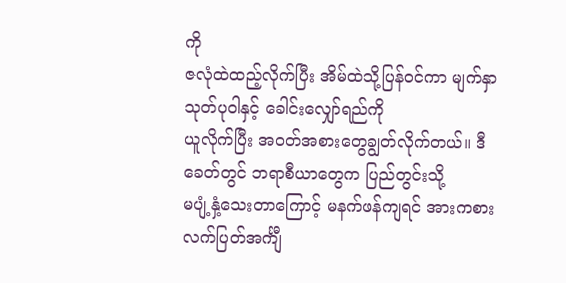ကို
ဇလုံထဲထည့်လိုက်ပြီး အိမ်ထဲသို့ပြန်ဝင်ကာ မျက်နှာသုတ်ပုဝါနှင့် ခေါင်းလျှော်ရည်ကို
ယူလိုက်ပြီး အဝတ်အစားတွေချွတ်လိုက်တယ်။ ဒီခေတ်တွင် ဘရာစီယာတွေက ပြည်တွင်းသို့
မပျံ့နှံ့သေးတာကြောင့် မနက်ဖန်ကျရင် အားကစားလက်ပြတ်အင်္ကျီ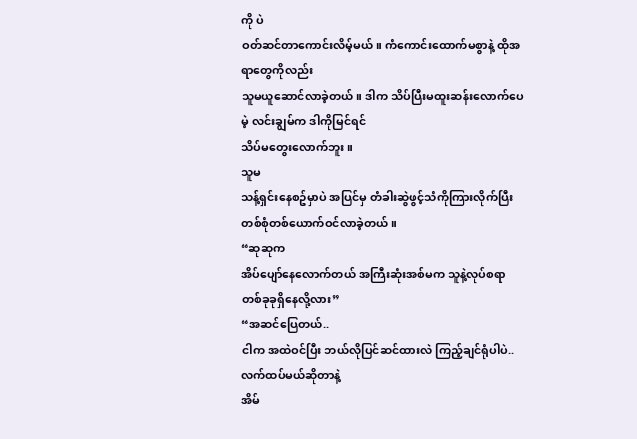ကို ပဲ
ဝတ်ဆင်တာကောင်းလိမ့်မယ်။ ကံကောင်းထောက်မစွာနဲ့ ထိုအရာတွေကိုလည်း
သူမယူဆောင်လာခဲ့တယ်။ ဒါက သိပ်ပြီးမထူးဆန်းလောက်ပေမဲ့ လင်းချွမ်က ဒါကိုမြင်ရင်
သိပ်မတွေးလောက်ဘူး။
သူမ
သန့်ရှင်းနေစဥ်မှာပဲ အပြင်မှ တံခါးဆွဲဖွင့်သံကိုကြားလိုက်ပြီး
တစ်စုံတစ်ယောက်ဝင်လာခဲ့တယ်။
“ဆုဆုက
အိပ်ပျော်နေလောက်တယ် အကြီးဆုံးအစ်မက သူနဲ့လုပ်စရာ တစ်ခုခုရှိနေလို့လား”
“အဆင်ပြေတယ်..
ငါက အထဲဝင်ပြီး ဘယ်လိုပြင်ဆင်ထားလဲ ကြည့်ချင်ရုံပါပဲ.. လက်ထပ်မယ်ဆိုတာနဲ့
အိမ်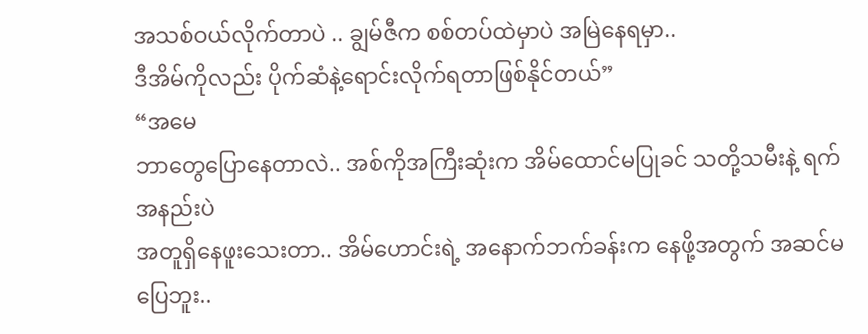အသစ်ဝယ်လိုက်တာပဲ .. ချွမ်ဇီက စစ်တပ်ထဲမှာပဲ အမြဲနေရမှာ..
ဒီအိမ်ကိုလည်း ပိုက်ဆံနဲ့ရောင်းလိုက်ရတာဖြစ်နိုင်တယ်”
“အမေ
ဘာတွေပြောနေတာလဲ.. အစ်ကိုအကြီးဆုံးက အိမ်ထောင်မပြုခင် သတို့သမီးနဲ့ ရက်အနည်းပဲ
အတူရှိနေဖူးသေးတာ.. အိမ်ဟောင်းရဲ့ အနောက်ဘက်ခန်းက နေဖို့အတွက် အဆင်မပြေဘူး..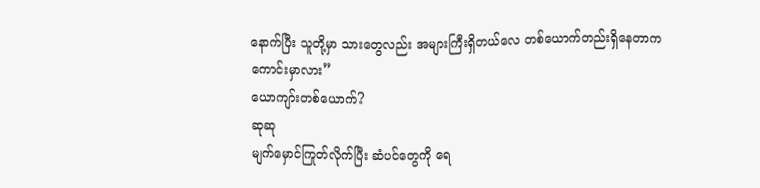နောက်ပြီး သူတို့မှာ သားတွေလည်း အများကြီးရှိတယ်လေ တစ်ယောက်တည်းရှိနေတာက
ကောင်းမှာလား”
ယောကျာ်းတစ်ယောက်?
ဆုဆု
မျက်မှောင်ကြုတ်လိုက်ပြီး ဆံပင်တွေကို ရေ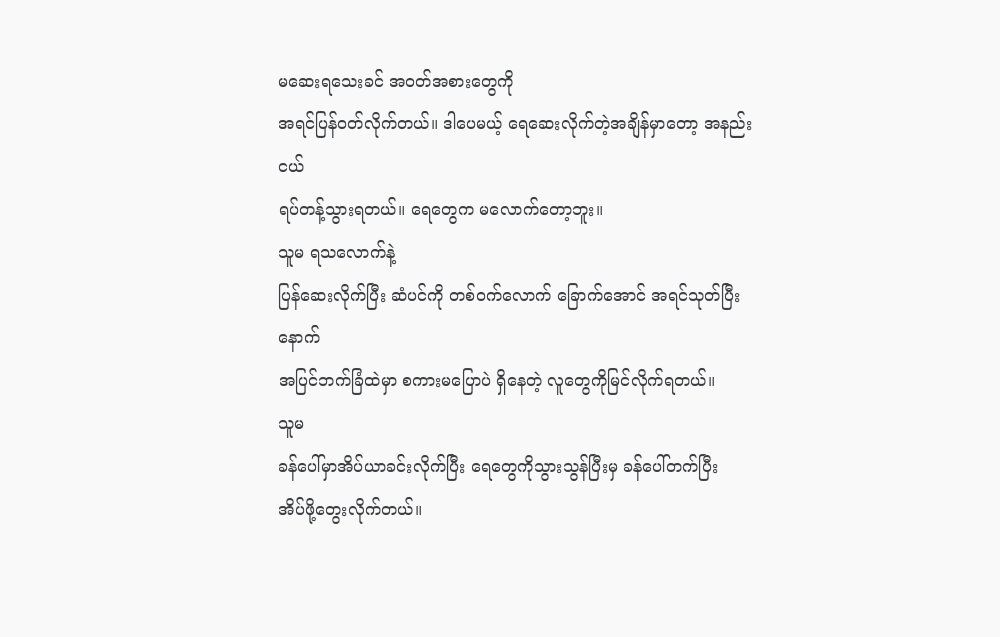မဆေးရသေးခင် အဝတ်အစားတွေကို
အရင်ပြန်ဝတ်လိုက်တယ်။ ဒါပေမယ့် ရေဆေးလိုက်တဲ့အချိန်မှာတော့ အနည်းငယ်
ရပ်တန့်သွားရတယ်။ ရေတွေက မလောက်တော့ဘူး။
သူမ ရသလောက်နဲ့
ပြန်ဆေးလိုက်ပြီး ဆံပင်ကို တစ်ဝက်လောက် ခြောက်အောင် အရင်သုတ်ပြီးနောက်
အပြင်ဘက်ခြံထဲမှာ စကားမပြောပဲ ရှိနေတဲ့ လူတွေကိုမြင်လိုက်ရတယ်။
သူမ
ခန်ပေါ်မှာအိပ်ယာခင်းလိုက်ပြီး ရေတွေကိုသွားသွန်ပြီးမှ ခန်ပေါ်တက်ပြီး
အိပ်ဖို့တွေးလိုက်တယ်။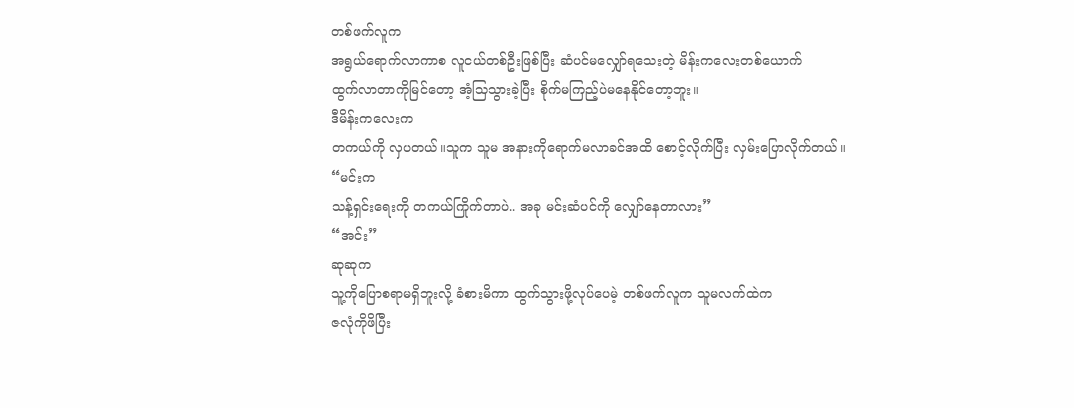တစ်ဖက်လူက
အရွယ်ရောက်လာကာစ လူငယ်တစ်ဦးဖြစ်ပြီး ဆံပင်မလျှော်ရသေးတဲ့ မိန်းကလေးတစ်ယောက်
ထွက်လာတာကိုမြင်တော့ အံ့သြသွားခဲ့ပြီး စိုက်မကြည့်ပဲမနေနိုင်တော့ဘူး။
ဒီမိန်းကလေးက
တကယ်ကို လှပတယ်။သူက သူမ အနားကိုရောက်မလာခင်အထိ စောင့်လိုက်ပြီး လှမ်းပြောလိုက်တယ်။
“မင်းက
သန့်ရှင်းရေးကို တကယ်ကြိုက်တာပဲ.. အခု မင်းဆံပင်ကို လျှော်နေတာလား”
“အင်း”
ဆုဆုက
သူ့ကိုပြောစရာမရှိဘူးလို့ ခံစားမိကာ ထွက်သွားဖို့လုပ်ပေမဲ့ တစ်ဖက်လူက သူမလက်ထဲက
ဇလုံကိုဖိပြီး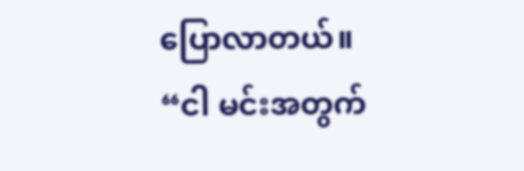ပြောလာတယ်။
“ငါ မင်းအတွက်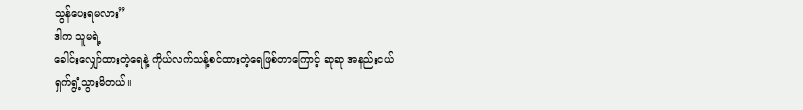သွန်ပေးရမလား”
ဒါက သူမရဲ့
ခေါင်းလျှော်ထားတဲ့ရေနဲ့ ကိုယ်လက်သန့်စင်ထားတဲ့ရေဖြစ်တာကြောင့် ဆုဆု အနည်းငယ်
ရှက်ရွံ့သွားမိတယ်။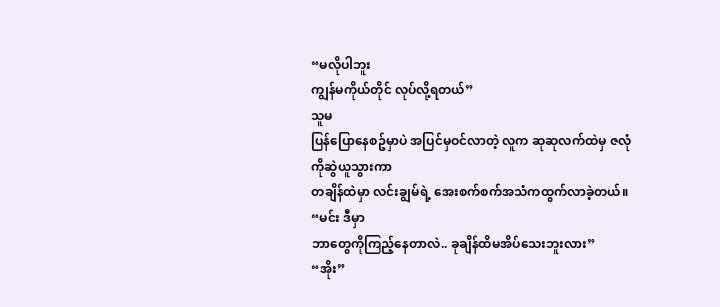“မလိုပါဘူး
ကျွန်မကိုယ်တိုင် လုပ်လို့ရတယ်”
သူမ
ပြန်ပြောနေစဥ်မှာပဲ အပြင်မှဝင်လာတဲ့ လူက ဆုဆုလက်ထဲမှ ဇလုံကိုဆွဲယူသွားကာ
တချိန်ထဲမှာ လင်းချွမ်ရဲ့ အေးစက်စက်အသံကထွက်လာခဲ့တယ်။
“မင်း ဒီမှာ
ဘာတွေကိုကြည့်နေတာလဲ.. ခုချိန်ထိမအိပ်သေးဘူးလား”
“အိုး”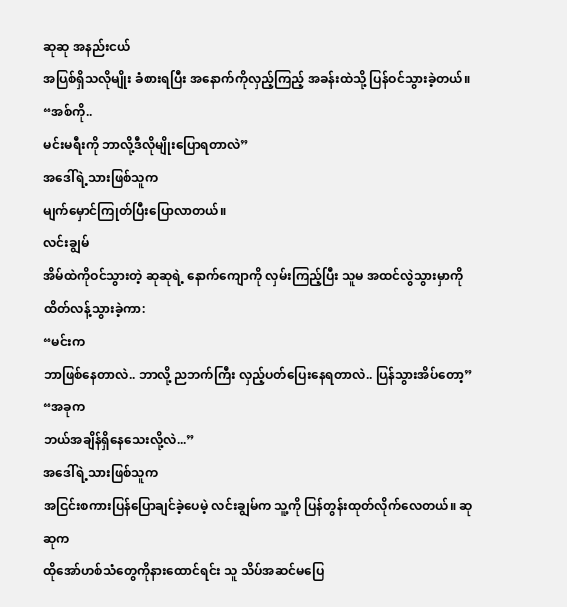ဆုဆု အနည်းငယ်
အပြစ်ရှိသလိုမျိုး ခံစားရပြီး အနောက်ကိုလှည့်ကြည့် အခန်းထဲသို့ ပြန်ဝင်သွားခဲ့တယ်။
“အစ်ကို..
မင်းမရီးကို ဘာလို့ဒီလိုမျိုးပြောရတာလဲ”
အဒေါ်ရဲ့သားဖြစ်သူက
မျက်မှောင်ကြုတ်ပြီးပြောလာတယ်။
လင်းချွမ်
အိမ်ထဲကိုဝင်သွားတဲ့ ဆုဆုရဲ့ နောက်ကျောကို လှမ်းကြည့်ပြီး သူမ အထင်လွဲသွားမှာကို
ထိတ်လန့်သွားခဲ့ကာ:
“မင်းက
ဘာဖြစ်နေတာလဲ.. ဘာလို့ ညဘက်ကြီး လှည့်ပတ်ပြေးနေရတာလဲ.. ပြန်သွားအိပ်တော့”
“အခုက
ဘယ်အချိန်ရှိနေသေးလို့လဲ...”
အဒေါ်ရဲ့သားဖြစ်သူက
အငြင်းစကားပြန်ပြောချင်ခဲ့ပေမဲ့ လင်းချွမ်က သူ့ကို ပြန်တွန်းထုတ်လိုက်လေတယ်။ ဆုဆုက
ထိုအော်ဟစ်သံတွေကိုနားထောင်ရင်း သူ သိပ်အဆင်မပြေ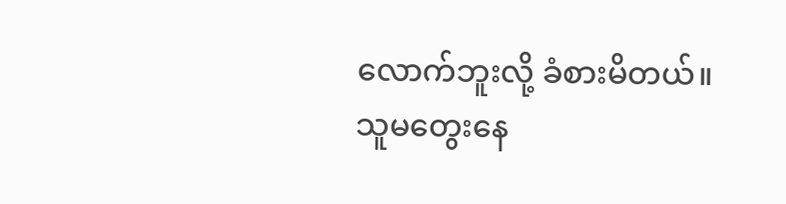လောက်ဘူးလို့ ခံစားမိတယ်။
သူမတွေးနေ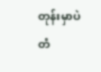တုန်းမှာပဲ
တံ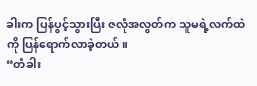ခါးက ပြန်ပွင့်သွားပြီး ဇလုံအလွတ်က သူမရဲ့လက်ထဲကို ပြန်ရောက်လာခဲ့တယ်။
“တံခါး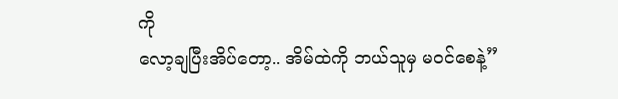ကို
လော့ချပြီးအိပ်တော့.. အိမ်ထဲကို ဘယ်သူမှ မဝင်စေနဲ့”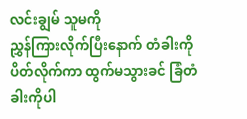လင်းချွမ် သူမကို
ညွှန်ကြားလိုက်ပြီးနောက် တံခါးကိုပိတ်လိုက်ကာ ထွက်မသွားခင် ခြံတံခါးကိုပါ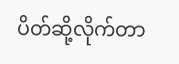ပိတ်ဆို့လိုက်တာ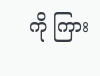ကို ကြား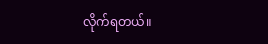လိုက်ရတယ်။